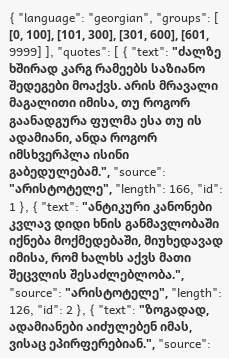{ "language": "georgian", "groups": [ [0, 100], [101, 300], [301, 600], [601, 9999] ], "quotes": [ { "text": "ძალზე ხშირად კარგ რამეებს საზიანო შედეგები მოაქვს. არის მრავალი მაგალითი იმისა, თუ როგორ გაანადგურა ფულმა ესა თუ ის ადამიანი, ანდა როგორ იმსხვერპლა ისინი გაბედულებამ.", "source": "არისტოტელე", "length": 166, "id": 1 }, { "text": "ანტიკური კანონები კვლავ დიდი ხნის განმავლობაში იქნება მოქმედებაში, მიუხედავად იმისა, რომ ხალხს აქვს მათი შეცვლის შესაძლებლობა.", "source": "არისტოტელე", "length": 126, "id": 2 }, { "text": "ზოგადად, ადამიანები აიძულებენ იმას, ვისაც ეპირფერებიან.", "source":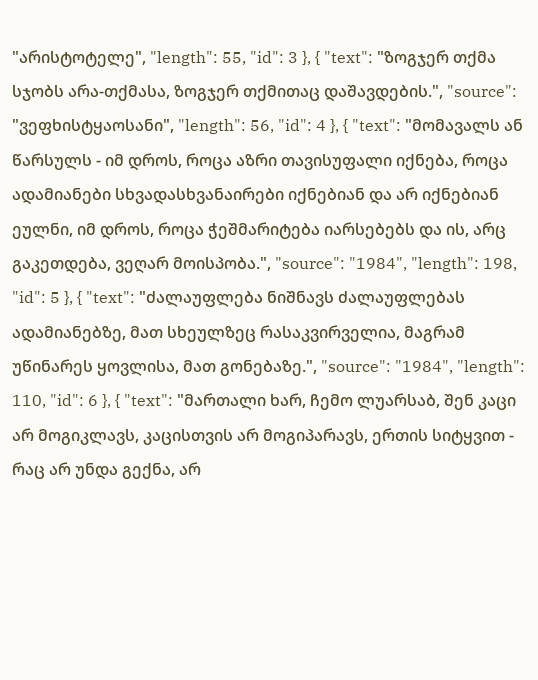"არისტოტელე", "length": 55, "id": 3 }, { "text": "ზოგჯერ თქმა სჯობს არა-თქმასა, ზოგჯერ თქმითაც დაშავდების.", "source": "ვეფხისტყაოსანი", "length": 56, "id": 4 }, { "text": "მომავალს ან წარსულს - იმ დროს, როცა აზრი თავისუფალი იქნება, როცა ადამიანები სხვადასხვანაირები იქნებიან და არ იქნებიან ეულნი, იმ დროს, როცა ჭეშმარიტება იარსებებს და ის, არც გაკეთდება, ვეღარ მოისპობა.", "source": "1984", "length": 198, "id": 5 }, { "text": "ძალაუფლება ნიშნავს ძალაუფლებას ადამიანებზე, მათ სხეულზეც რასაკვირველია, მაგრამ უწინარეს ყოვლისა, მათ გონებაზე.", "source": "1984", "length": 110, "id": 6 }, { "text": "მართალი ხარ, ჩემო ლუარსაბ, შენ კაცი არ მოგიკლავს, კაცისთვის არ მოგიპარავს, ერთის სიტყვით - რაც არ უნდა გექნა, არ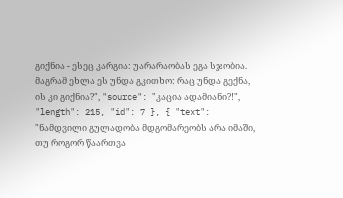გიქნია - ესეც კარგია: უარარაობას ეგა სჯობია. მაგრამ ეხლა ეს უნდა გკითხო: რაც უნდა გექნა, ის კი გიქნია?", "source": "კაცია ადამიანი?!", "length": 215, "id": 7 }, { "text": "ნამდვილი გულადობა მდგომარეობს არა იმაში, თუ როგორ წაართვა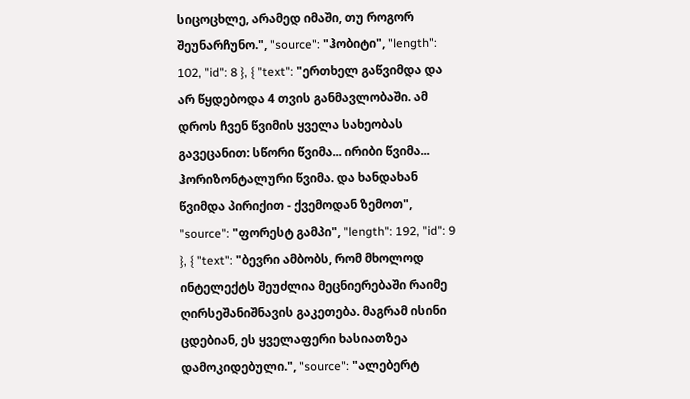სიცოცხლე, არამედ იმაში, თუ როგორ შეუნარჩუნო.", "source": "ჰობიტი", "length": 102, "id": 8 }, { "text": "ერთხელ გაწვიმდა და არ წყდებოდა 4 თვის განმავლობაში. ამ დროს ჩვენ წვიმის ყველა სახეობას გავეცანით: სწორი წვიმა... ირიბი წვიმა... ჰორიზონტალური წვიმა. და ხანდახან წვიმდა პირიქით - ქვემოდან ზემოთ", "source": "ფორესტ გამპი", "length": 192, "id": 9 }, { "text": "ბევრი ამბობს, რომ მხოლოდ ინტელექტს შეუძლია მეცნიერებაში რაიმე ღირსეშანიშნავის გაკეთება. მაგრამ ისინი ცდებიან, ეს ყველაფერი ხასიათზეა დამოკიდებული.", "source": "ალებერტ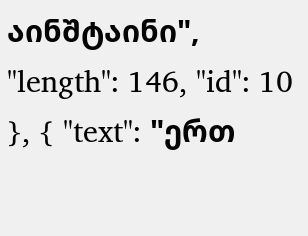აინშტაინი", "length": 146, "id": 10 }, { "text": "ერთ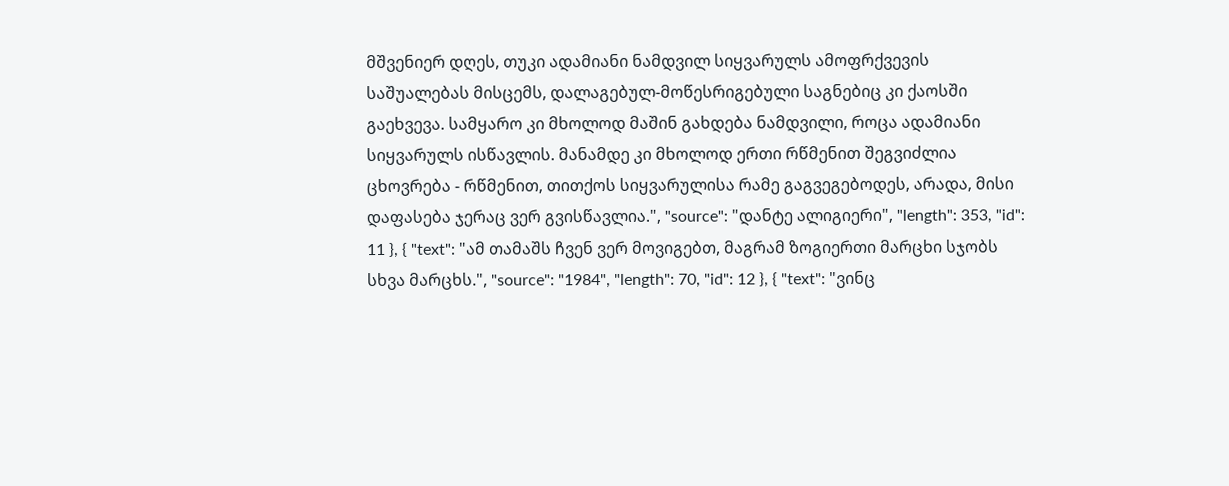მშვენიერ დღეს, თუკი ადამიანი ნამდვილ სიყვარულს ამოფრქვევის საშუალებას მისცემს, დალაგებულ-მოწესრიგებული საგნებიც კი ქაოსში გაეხვევა. სამყარო კი მხოლოდ მაშინ გახდება ნამდვილი, როცა ადამიანი სიყვარულს ისწავლის. მანამდე კი მხოლოდ ერთი რწმენით შეგვიძლია ცხოვრება - რწმენით, თითქოს სიყვარულისა რამე გაგვეგებოდეს, არადა, მისი დაფასება ჯერაც ვერ გვისწავლია.", "source": "დანტე ალიგიერი", "length": 353, "id": 11 }, { "text": "ამ თამაშს ჩვენ ვერ მოვიგებთ, მაგრამ ზოგიერთი მარცხი სჯობს სხვა მარცხს.", "source": "1984", "length": 70, "id": 12 }, { "text": "ვინც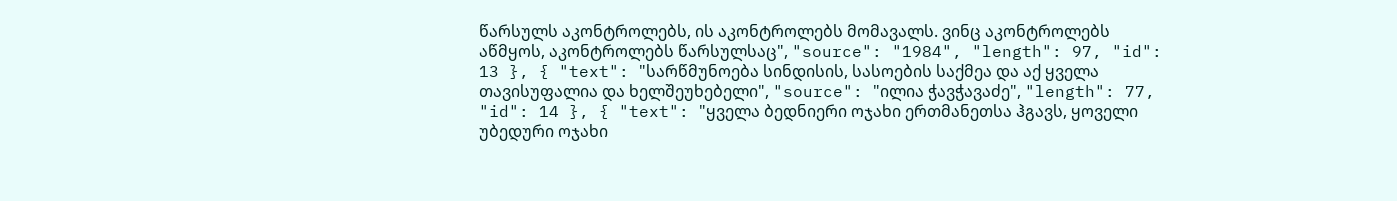წარსულს აკონტროლებს, ის აკონტროლებს მომავალს. ვინც აკონტროლებს აწმყოს, აკონტროლებს წარსულსაც", "source": "1984", "length": 97, "id": 13 }, { "text": "სარწმუნოება სინდისის, სასოების საქმეა და აქ ყველა თავისუფალია და ხელშეუხებელი", "source": "ილია ჭავჭავაძე", "length": 77, "id": 14 }, { "text": "ყველა ბედნიერი ოჯახი ერთმანეთსა ჰგავს, ყოველი უბედური ოჯახი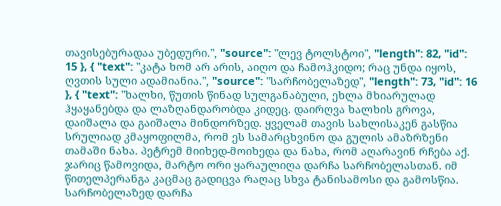თავისებურადაა უბედური.", "source": "ლევ ტოლსტოი", "length": 82, "id": 15 }, { "text": "კატა ხომ არ არის, აიღო და ჩამოჰკიდო; რაც უნდა იყოს, ღვთის სული ადამიანია.", "source": "სარჩობელაზედ", "length": 73, "id": 16 }, { "text": "ხალხი, წუთის წინად სულგანაბული, ეხლა მხიარულად ჰყაყანებდა და ლაზღანდარობდა კიდეც. დაირღვა ხალხის გროვა, დაიშალა და გაიშალა მინდორზედ. ყველამ თავის სახლისაკენ გასწია სრულიად კმაყოფილმა, რომ ეს სამარცხვინო და გულის ამაზრზენი თამაში ნახა. პეტრემ მიიხედ-მოიხედა და ნახა, რომ აღარავინ რჩება აქ. ჯარიც წამოვიდა, მარტო ორი ყარაულიღა დარჩა სარჩობელასთან. იმ წითელპერანგა კაცმაც გადიცვა რაღაც სხვა ტანისამოსი და გამოსწია. სარჩობელაზედ დარჩა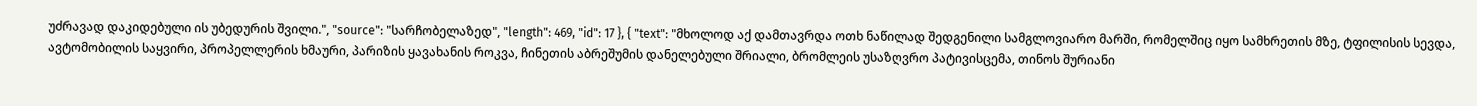უძრავად დაკიდებული ის უბედურის შვილი.", "source": "სარჩობელაზედ", "length": 469, "id": 17 }, { "text": "მხოლოდ აქ დამთავრდა ოთხ ნაწილად შედგენილი სამგლოვიარო მარში, რომელშიც იყო სამხრეთის მზე, ტფილისის სევდა, ავტომობილის საყვირი, პროპელლერის ხმაური, პარიზის ყავახანის როკვა, ჩინეთის აბრეშუმის დანელებული შრიალი, ბრომლეის უსაზღვრო პატივისცემა, თინოს შურიანი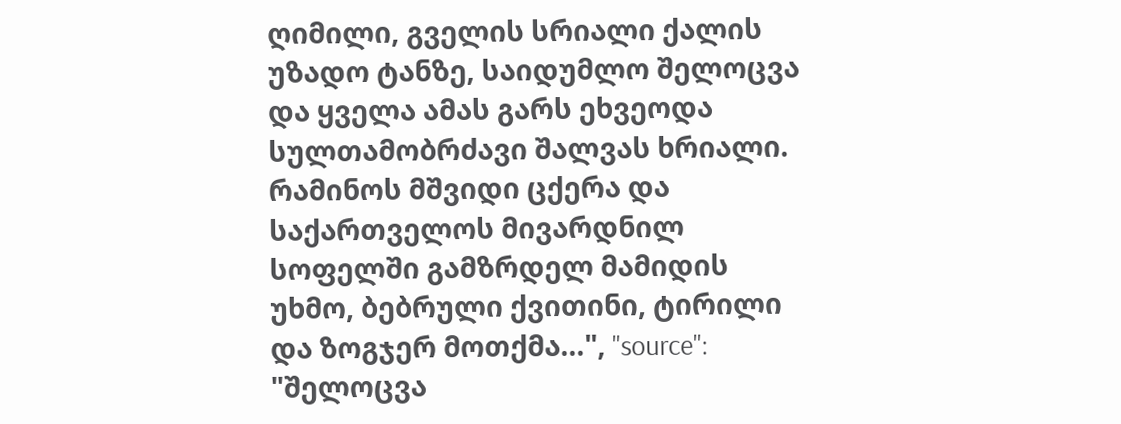ღიმილი, გველის სრიალი ქალის უზადო ტანზე, საიდუმლო შელოცვა და ყველა ამას გარს ეხვეოდა სულთამობრძავი შალვას ხრიალი. რამინოს მშვიდი ცქერა და საქართველოს მივარდნილ სოფელში გამზრდელ მამიდის უხმო, ბებრული ქვითინი, ტირილი და ზოგჯერ მოთქმა...", "source": "შელოცვა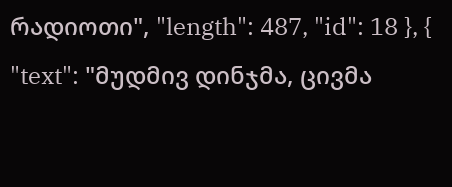რადიოთი", "length": 487, "id": 18 }, { "text": "მუდმივ დინჯმა, ცივმა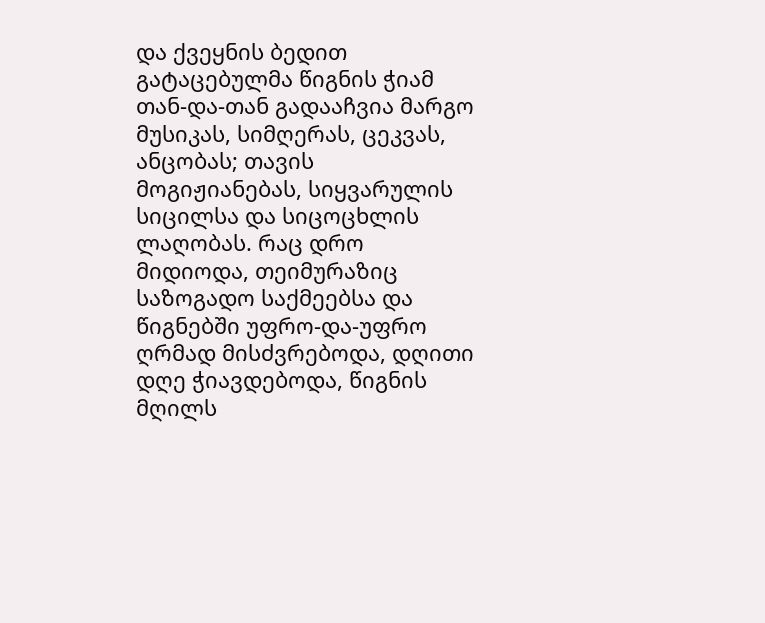და ქვეყნის ბედით გატაცებულმა წიგნის ჭიამ თან-და-თან გადააჩვია მარგო მუსიკას, სიმღერას, ცეკვას, ანცობას; თავის მოგიჟიანებას, სიყვარულის სიცილსა და სიცოცხლის ლაღობას. რაც დრო მიდიოდა, თეიმურაზიც საზოგადო საქმეებსა და წიგნებში უფრო-და-უფრო ღრმად მისძვრებოდა, დღითი დღე ჭიავდებოდა, წიგნის მღილს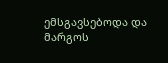ემსგავსებოდა და მარგოს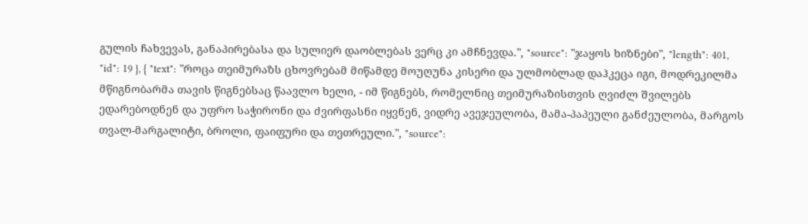გულის ჩახვევას, განაპირებასა და სულიერ დაობლებას ვერც კი ამჩნევდა.", "source": "ჯაყოს ხიზნები", "length": 401, "id": 19 }, { "text": "როცა თეიმურაზს ცხოვრებამ მიწამდე მოუღუნა კისერი და ულმობლად დაჰკეცა იგი, მოდრეკილმა მწიგნობარმა თავის წიგნებსაც წაავლო ხელი, - იმ წიგნებს, რომელნიც თეიმურაზისთვის ღვიძლ შვილებს ედარებოდნენ და უფრო საჭირონი და ძვირფასნი იყვნენ, ვიდრე ავეჯეულობა, მამა-პაპეული განძეულობა, მარგოს თვალ-მარგალიტი, ბროლი, ფაიფური და თეთრეული.", "source":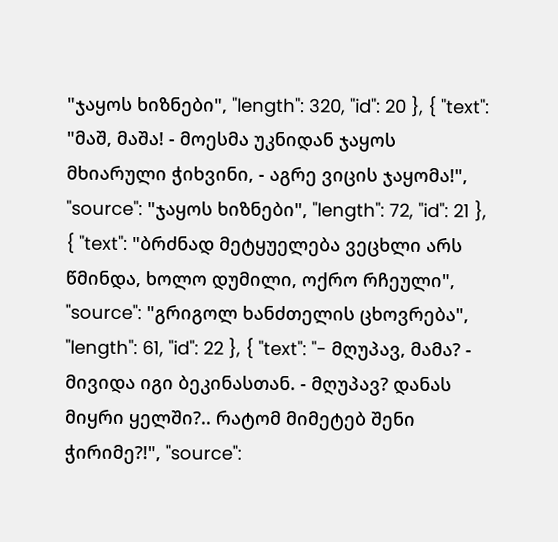"ჯაყოს ხიზნები", "length": 320, "id": 20 }, { "text": "მაშ, მაშა! - მოესმა უკნიდან ჯაყოს მხიარული ჭიხვინი, - აგრე ვიცის ჯაყომა!", "source": "ჯაყოს ხიზნები", "length": 72, "id": 21 }, { "text": "ბრძნად მეტყუელება ვეცხლი არს წმინდა, ხოლო დუმილი, ოქრო რჩეული", "source": "გრიგოლ ხანძთელის ცხოვრება", "length": 61, "id": 22 }, { "text": "- მღუპავ, მამა? - მივიდა იგი ბეკინასთან. - მღუპავ? დანას მიყრი ყელში?.. რატომ მიმეტებ შენი ჭირიმე?!", "source":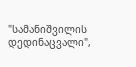"სამანიშვილის დედინაცვალი",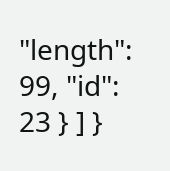"length": 99, "id": 23 } ] }